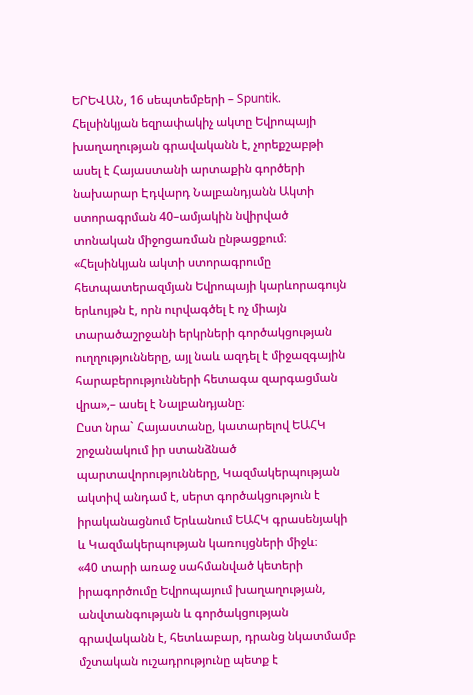ԵՐԵՎԱՆ, 16 սեպտեմբերի – Spuntik. Հելսինկյան եզրափակիչ ակտը Եվրոպայի խաղաղության գրավականն է, չորեքշաբթի ասել է Հայաստանի արտաքին գործերի նախարար Էդվարդ Նալբանդյանն Ակտի ստորագրման 40–ամյակին նվիրված տոնական միջոցառման ընթացքում։
«Հելսինկյան ակտի ստորագրումը հետպատերազմյան Եվրոպայի կարևորագույն երևույթն է, որն ուրվագծել է ոչ միայն տարածաշրջանի երկրների գործակցության ուղղությունները, այլ նաև ազդել է միջազգային հարաբերությունների հետագա զարգացման վրա»,– ասել է Նալբանդյանը։
Ըստ նրա` Հայաստանը, կատարելով ԵԱՀԿ շրջանակում իր ստանձնած պարտավորությունները, Կազմակերպության ակտիվ անդամ է, սերտ գործակցություն է իրականացնում Երևանում ԵԱՀԿ գրասենյակի և Կազմակերպության կառույցների միջև։
«40 տարի առաջ սահմանված կետերի իրագործումը Եվրոպայում խաղաղության, անվտանգության և գործակցության գրավականն է, հետևաբար, դրանց նկատմամբ մշտական ուշադրությունը պետք է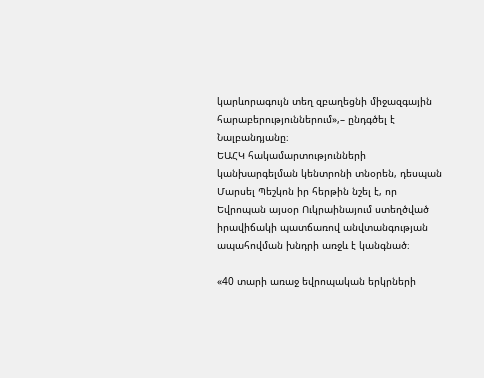կարևորագույն տեղ զբաղեցնի միջազգային հարաբերություններում»,– ընդգծել է Նալբանդյանը։
ԵԱՀԿ հակամարտությունների կանխարգելման կենտրոնի տնօրեն, դեսպան Մարսել Պեշկոն իր հերթին նշել է, որ Եվրոպան այսօր Ուկրաինայում ստեղծված իրավիճակի պատճառով անվտանգության ապահովման խնդրի առջև է կանգնած։

«40 տարի առաջ եվրոպական երկրների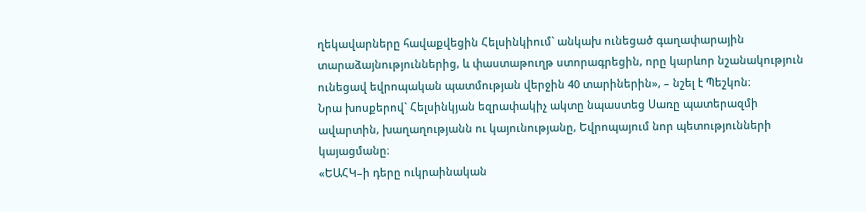ղեկավարները հավաքվեցին Հելսինկիում` անկախ ունեցած գաղափարային տարաձայնություններից, և փաստաթուղթ ստորագրեցին, որը կարևոր նշանակություն ունեցավ եվրոպական պատմության վերջին 40 տարիներին», – նշել է Պեշկոն։
Նրա խոսքերով` Հելսինկյան եզրափակիչ ակտը նպաստեց Սառը պատերազմի ավարտին, խաղաղությանն ու կայունությանը, Եվրոպայում նոր պետությունների կայացմանը։
«ԵԱՀԿ–ի դերը ուկրաինական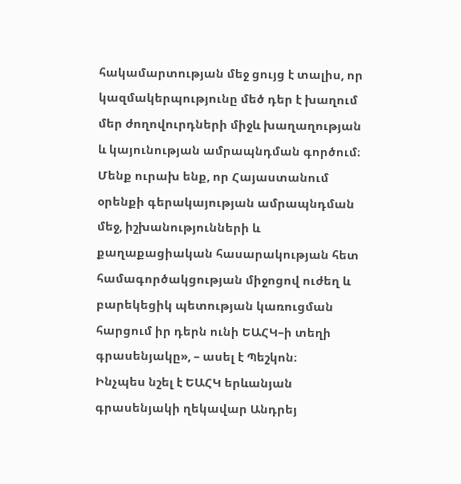հակամարտության մեջ ցույց է տալիս, որ կազմակերպությունը մեծ դեր է խաղում մեր ժողովուրդների միջև խաղաղության և կայունության ամրապնդման գործում։ Մենք ուրախ ենք, որ Հայաստանում օրենքի գերակայության ամրապնդման մեջ, իշխանությունների և քաղաքացիական հասարակության հետ համագործակցության միջոցով ուժեղ և բարեկեցիկ պետության կառուցման հարցում իր դերն ունի ԵԱՀԿ–ի տեղի գրասենյակը», – ասել է Պեշկոն։
Ինչպես նշել է ԵԱՀԿ երևանյան գրասենյակի ղեկավար Անդրեյ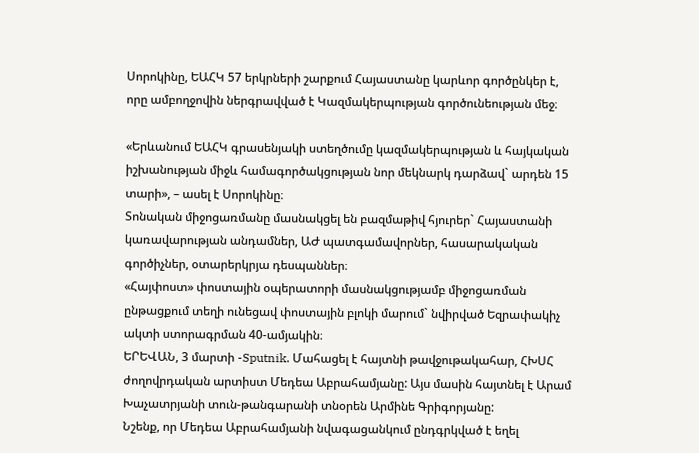Սորոկինը, ԵԱՀԿ 57 երկրների շարքում Հայաստանը կարևոր գործընկեր է, որը ամբողջովին ներգրավված է Կազմակերպության գործունեության մեջ։

«Երևանում ԵԱՀԿ գրասենյակի ստեղծումը կազմակերպության և հայկական իշխանության միջև համագործակցության նոր մեկնարկ դարձավ` արդեն 15 տարի», – ասել է Սորոկինը։
Տոնական միջոցառմանը մասնակցել են բազմաթիվ հյուրեր` Հայաստանի կառավարության անդամներ, ԱԺ պատգամավորներ, հասարակական գործիչներ, օտարերկրյա դեսպաններ։
«Հայփոստ» փոստային օպերատորի մասնակցությամբ միջոցառման ընթացքում տեղի ունեցավ փոստային բլոկի մարում` նվիրված Եզրափակիչ ակտի ստորագրման 40-ամյակին։
ԵՐԵՎԱՆ, 3 մարտի -Sputnik. Մահացել է հայտնի թավջութակահար, ՀԽՍՀ ժողովրդական արտիստ Մեդեա Աբրահամյանը: Այս մասին հայտնել է Արամ Խաչատրյանի տուն-թանգարանի տնօրեն Արմինե Գրիգորյանը:
Նշենք, որ Մեդեա Աբրահամյանի նվագացանկում ընդգրկված է եղել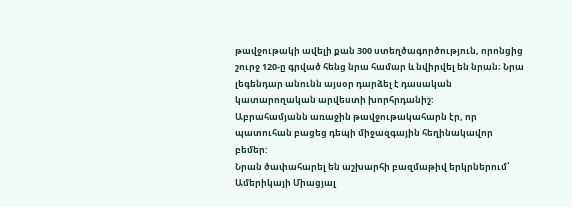թավջութակի ավելի քան 300 ստեղծագործություն, որոնցից շուրջ 120-ը գրված հենց նրա համար և նվիրվել են նրան։ Նրա լեգենդար անունն այսօր դարձել է դասական կատարողական արվեստի խորհրդանիշ:
Աբրահամյանն առաջին թավջութակահարն էր, որ պատուհան բացեց դեպի միջազգային հեղինակավոր բեմեր:
Նրան ծափահարել են աշխարհի բազմաթիվ երկրներում՝ Ամերիկայի Միացյալ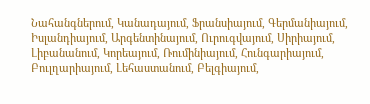Նահանգներում, Կանադայում, Ֆրանսիայում, Գերմանիայում, Իսլանդիայում, Արգենտինայում, Ուրուգվայում, Սիրիայում, Լիբանանում, Կորեայում, Ռումինիայում, Հունգարիայում, Բուլղարիայում, Լեհաստանում, Բելգիայում,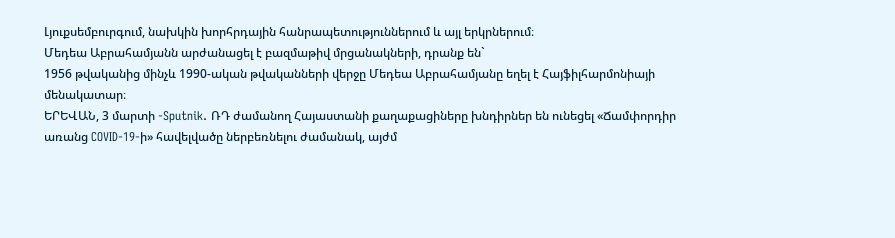Լյուքսեմբուրգում, նախկին խորհրդային հանրապետություններում և այլ երկրներում։
Մեդեա Աբրահամյանն արժանացել է բազմաթիվ մրցանակների, դրանք են`
1956 թվականից մինչև 1990-ական թվականների վերջը Մեդեա Աբրահամյանը եղել է Հայֆիլհարմոնիայի մենակատար։
ԵՐԵՎԱՆ, 3 մարտի -Sputnik. ՌԴ ժամանող Հայաստանի քաղաքացիները խնդիրներ են ունեցել «Ճամփորդիր առանց COVID-19-ի» հավելվածը ներբեռնելու ժամանակ, այժմ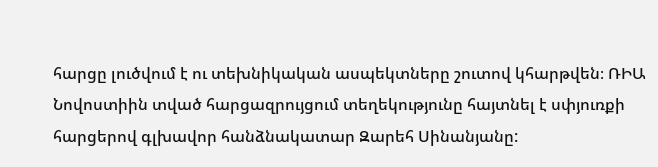հարցը լուծվում է ու տեխնիկական ասպեկտները շուտով կհարթվեն։ ՌԻԱ Նովոստիին տված հարցազրույցում տեղեկությունը հայտնել է սփյուռքի հարցերով գլխավոր հանձնակատար Զարեհ Սինանյանը: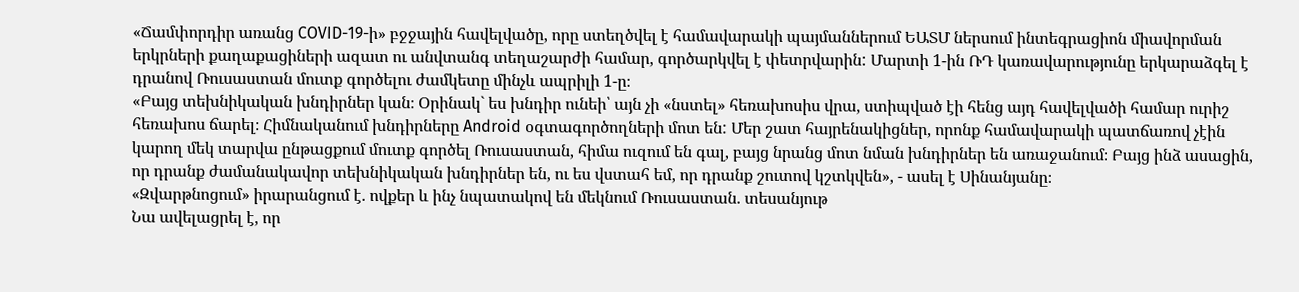«Ճամփորդիր առանց COVID-19-ի» բջջային հավելվածը, որը ստեղծվել է համավարակի պայմաններում ԵԱՏՄ ներսում ինտեգրացիոն միավորման երկրների քաղաքացիների ազատ ու անվտանգ տեղաշարժի համար, գործարկվել է փետրվարին: Մարտի 1-ին ՌԴ կառավարությունը երկարաձգել է դրանով Ռուսաստան մուտք գործելու ժամկետը մինչև ապրիլի 1-ը։
«Բայց տեխնիկական խնդիրներ կան։ Օրինակ` ես խնդիր ունեի՝ այն չի «նստել» հեռախոսիս վրա, ստիպված էի հենց այդ հավելվածի համար ուրիշ հեռախոս ճարել։ Հիմնականում խնդիրները Android օգտագործողների մոտ են: Մեր շատ հայրենակիցներ, որոնք համավարակի պատճառով չէին կարող մեկ տարվա ընթացքում մուտք գործել Ռուսաստան, հիմա ուզում են գալ, բայց նրանց մոտ նման խնդիրներ են առաջանում։ Բայց ինձ ասացին, որ դրանք ժամանակավոր տեխնիկական խնդիրներ են, ու ես վստահ եմ, որ դրանք շուտով կշտկվեն», - ասել է Սինանյանը։
«Զվարթնոցում» իրարանցում է. ովքեր և ինչ նպատակով են մեկնում Ռուսաստան. տեսանյութ
Նա ավելացրել է, որ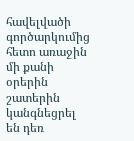հավելվածի գործարկումից հետո առաջին մի քանի օրերին շատերին կանգնեցրել են դեռ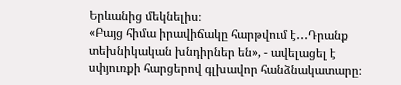Երևանից մեկնելիս։
«Բայց հիմա իրավիճակը հարթվում է․․․Դրանք տեխնիկական խնդիրներ են», - ավելացել է սփյուռքի հարցերով գլխավոր հանձնակատարը։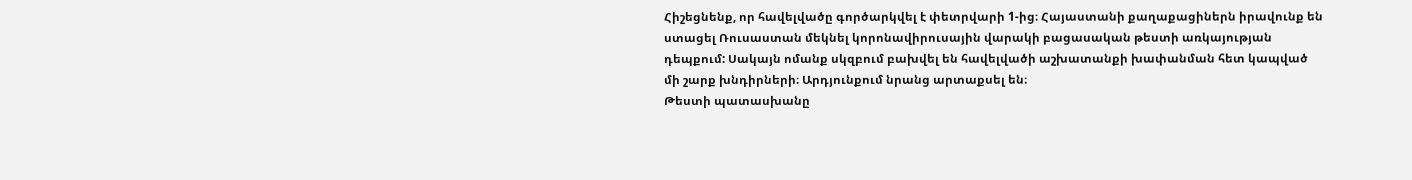Հիշեցնենք, որ հավելվածը գործարկվել է փետրվարի 1-ից։ Հայաստանի քաղաքացիներն իրավունք են ստացել Ռուսաստան մեկնել կորոնավիրուսային վարակի բացասական թեստի առկայության դեպքում: Սակայն ոմանք սկզբում բախվել են հավելվածի աշխատանքի խափանման հետ կապված մի շարք խնդիրների։ Արդյունքում նրանց արտաքսել են։
Թեստի պատասխանը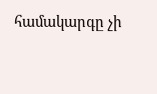համակարգը չի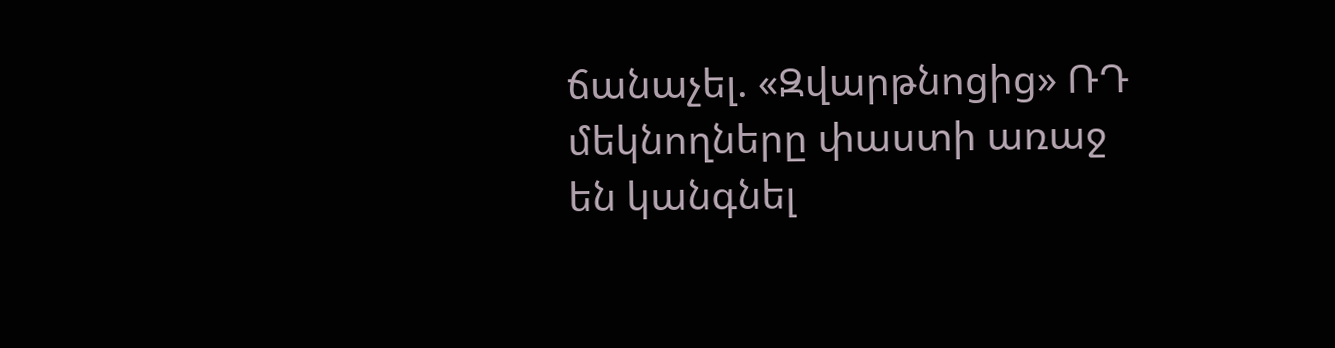ճանաչել. «Զվարթնոցից» ՌԴ մեկնողները փաստի առաջ են կանգնել